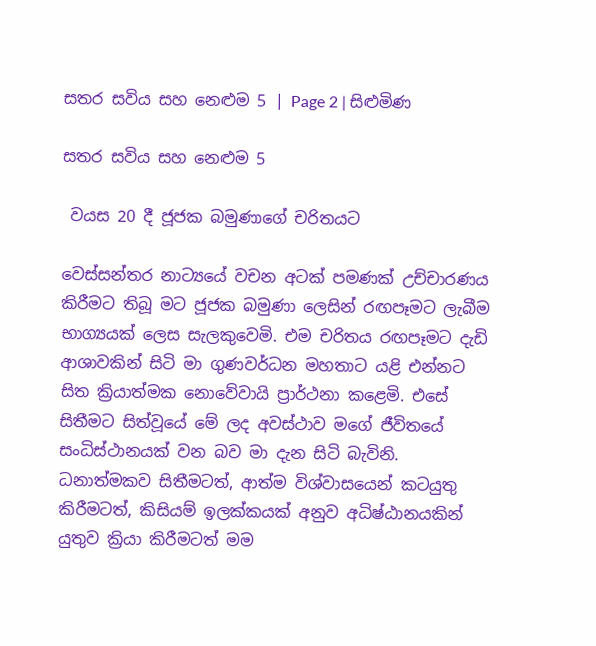සතර සවිය සහ නෙළුම 5 | Page 2 | සිළුමිණ

සතර සවිය සහ නෙළුම 5

 වයස 20 දී ජූජක බමුණාගේ චරිතයට

වෙස්සන්තර නාට්‍යයේ වචන අටක් පමණක් උච්චාරණය කිරීමට තිබූ මට ජූජක බමුණා ලෙසින් රඟපෑමට ලැබීම භාග්‍යයක් ලෙස සැලකුවෙමි. එම චරිතය රඟපෑමට දැඩි ආශාවකින් සිටි මා ගුණවර්ධන මහතාට යළි එන්නට සිත ක්‍රියාත්මක නොවේවායි ප්‍රාර්ථනා කළෙමි. එසේ සිතීමට සිත්වූයේ මේ ලද අවස්ථාව මගේ ජීවිතයේ සංධිස්ථානයක් වන බව මා දැන සිටි බැවිනි. ධනාත්මකව සිතීමටත්, ආත්ම විශ්වාසයෙන් කටයුතු කිරීමටත්, කිසියම් ඉලක්කයක් අනුව අධිෂ්ඨානයකින් යුතුව ක්‍රියා කිරීමටත් මම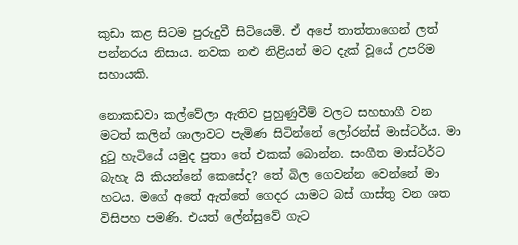කුඩා කළ සිටම පුරුදුවී සිටියෙමි. ඒ අපේ තාත්තාගෙන් ලත් පන්නරය නිසාය. නවක නළු නිළියන් මට දැක් වූයේ උපරිම සහායකි.

නොකඩවා කල්වේලා ඇතිව පුහුණුවීම් වලට සහභාගී වන මටත් කලින් ශාලාවට පැමිණ සිටින්නේ ලෝරන්ස් මාස්ටර්ය. මා දුටු හැටියේ යමුද පුතා තේ එකක් බොන්න. සංගීත මාස්ටර්ට බැහැ යි කියන්නේ කෙසේද? තේ බිල ගෙවන්න වෙන්නේ මා හටය. මගේ අතේ ඇත්තේ ගෙදර යාමට බස් ගාස්තු වන ශත විසිපහ පමණි. එයත් ලේන්සුවේ ගැට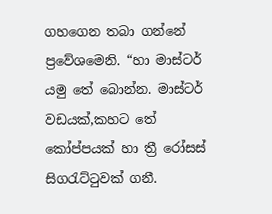ගහගෙන තබා ගන්නේ ප්‍රවේශමෙනි. “හා මාස්ටර් යමු තේ බොන්න. මාස්ටර් වඩයක්,කහට තේ කෝප්පයක් හා ත්‍රී රෝසස් සිගරැට්ටුවක් ගනී.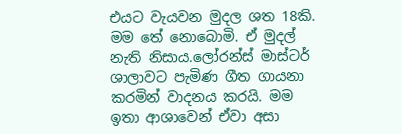එයට වැයවන මුදල ශත 18කි. මම තේ නොබොමි. ඒ මුදල් නැති නිසාය.ලෝරන්ස් මාස්ටර් ශාලාවට පැමිණ ගීත ගායනා කරමින් වාදනය කරයි. මම ඉතා ආශාවෙන් ඒවා අසා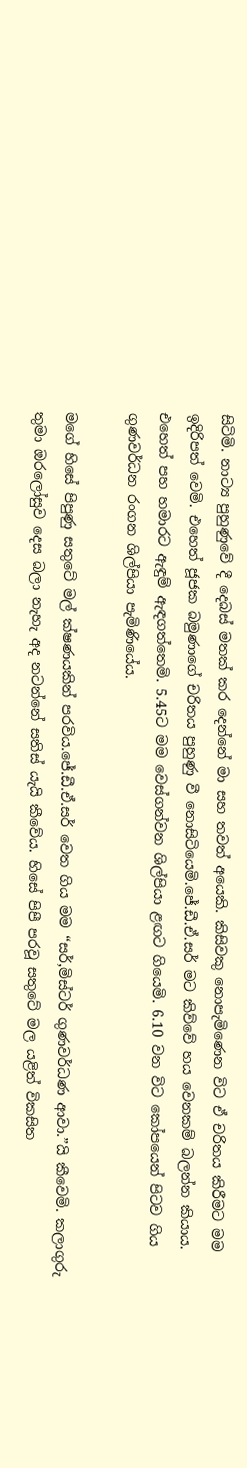සිටිමි. නාට්‍ය පුහුණුවේ දී දෙබස් මතක් කර දෙන්නේ මා සහ තවත් අයෙකි. කිසිවකු නොපැමිණෙන විට ඒ චරිතය කිරීමට මම ඉදිරිපත් වෙමි. එහෙත් ජූජක බමුණාගේ චරිතය පුහුණු වී නොසිටියෙමි.ජේ.ඩී.ඒ.සර් මට කිව්වේ හය වෙනකම් බලන්න කියාය. එහෙත් පහ හමාරට ඇඳුම් ඇඳගත්තෙමි. 5.45ට මම වෙස්ගන්වන ශිල්පියා ළඟට ගියෙමි. 6.10 වන විට කෝපයෙන් පිටව ගිය ගුණවර්ධන රංගන ශිල්පියා පැමිණියේය.

මගේ හිසේ පිපුණු සතුටේ මල් ක්ෂණයකින් පරවිය.ජේ.ඩී.ඒ.සර් වෙත ගිය මම “සර්,මිස්ටර් ගුණවර්ධණ ආවා.”යි කීවෙමි. කලාගුරු තුමා ඔරලෝසුව දෙස බලා නැහැ අද නටන්නේ සතිස් යැයි කීවේය. හිසේ පිපී පරවූ සතුටේ මල යළිත් විකසිත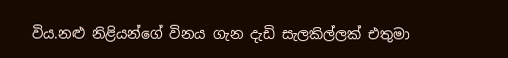විය.නළු නිළියන්ගේ විනය ගැන දැඩි සැලකිල්ලක් එතුමා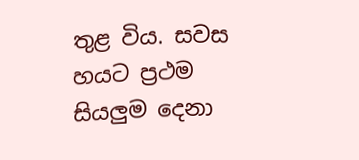තුළ විය. සවස හයට ප්‍රථම සියලුම දෙනා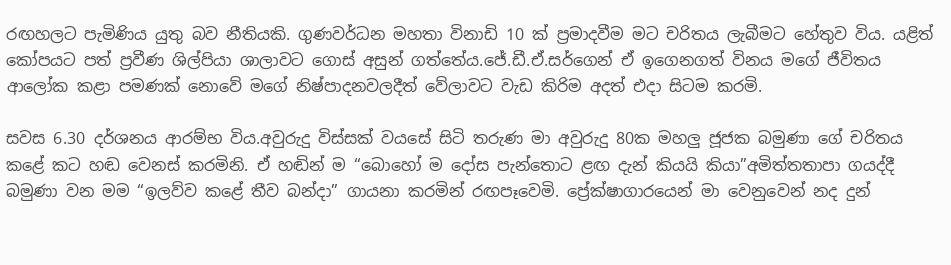රඟහලට පැමිණිය යුතු බව නීතියකි. ගුණවර්ධන මහතා විනාඩි 10 ක් ප්‍රමාදවීම මට චරිතය ලැබීමට හේතුව විය. යළිත් කෝපයට පත් ප්‍රවීණ ශිල්පියා ශාලාවට ගොස් අසුන් ගත්තේය.ජේ.ඩී.ඒ.සර්ගෙන් ඒ ඉගෙනගත් විනය මගේ ජීවිතය ආ‍ලෝක කළා පමණක් නොවේ මගේ නිෂ්පාදනවලදීත් වේලාවට වැඩ කිරිම අදත් එදා සිටම කරමි.

සවස 6.30 දර්ශනය ආරම්භ විය.අවුරුදු විස්සක් වයසේ සිටි තරුණ මා අවුරුදු 80ක මහලු ජූජක බමුණා ගේ චරිතය කළේ කට හඬ වෙනස් කරමිනි. ඒ හඬින් ම “බොහෝ ම දෝස පැන්තොට ළඟ දැන් කියයි කියා”අමිත්තතාපා ගයද්දී බමුණා වන මම “ඉලව්ව කළේ තීව බන්දා” ගායනා කරමින් රඟපෑවෙමි. ප්‍රේක්ෂාගාරයෙන් මා වෙනුවෙන් නද දුන්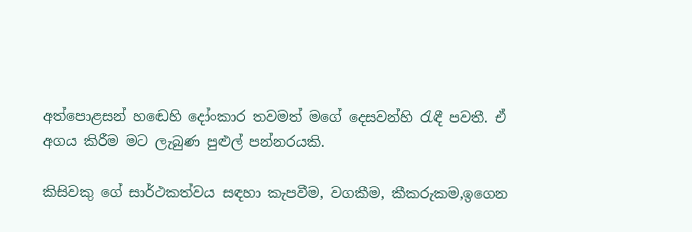අත්පොළසන් හඬෙහි දෝංකාර තවමත් මගේ දෙසවන්හි රැඳී පවතී. ඒ අගය කිරීම මට ලැබුණ පුළුල් පන්නරයකි.

කිසිවකු ගේ සාර්ථකත්වය සඳහා කැපවීම, වගකීම, කීකරුකම,ඉගෙන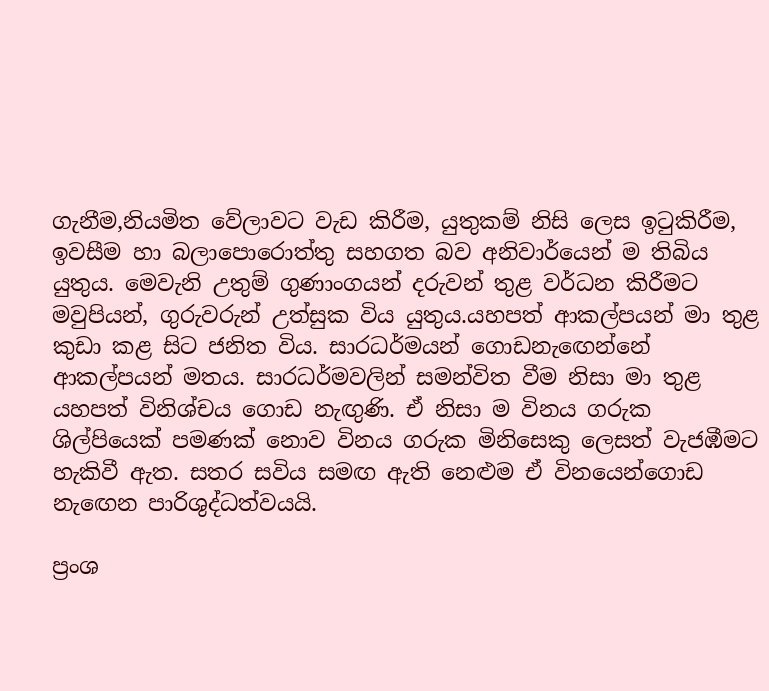ගැනීම,නියමිත වේලාවට වැඩ කිරීම, යුතුකම් නිසි ලෙස ඉටුකිරීම, ඉවසීම හා බලාපොරොත්තු සහගත බව අනිවාර්යෙන් ම තිබිය යුතුය. මෙවැනි උතුම් ගුණාංගයන් දරුවන් තුළ වර්ධන කිරීමට මවුපියන්, ගුරුවරුන් උත්සුක විය යුතුය.යහපත් ආකල්පයන් මා තුළ කුඩා කළ සිට ජනිත විය. සාරධර්මයන් ගොඩනැ‍ඟෙන්නේ ආකල්පයන් මතය. සාරධර්මවලින් සමන්විත වීම නිසා මා තුළ යහපත් විනිශ්චය ගොඩ නැඟුණි. ඒ නිසා ම විනය ගරුක ශිල්පියෙක් පමණක් නොව විනය ගරුක මිනිසෙකු ලෙසත් වැජඹීමට හැකිවී ඇත. සතර සවිය සමඟ ඇති නෙළුම ඒ විනයෙන්ගොඩ නැ‍ඟෙන පාරිශුද්ධත්වයයි.

ප්‍රංශ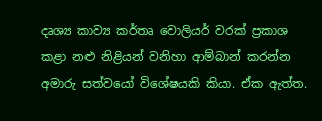දෘශ්‍ය කාව්‍ය කර්තෘ වොලියර් වරක් ප්‍රකාශ කළා නළු නිළියන් වනිහා ආම්බාන් කරන්න අමාරු සත්වයෝ විශේෂයකි කියා. ඒක ඇත්ත.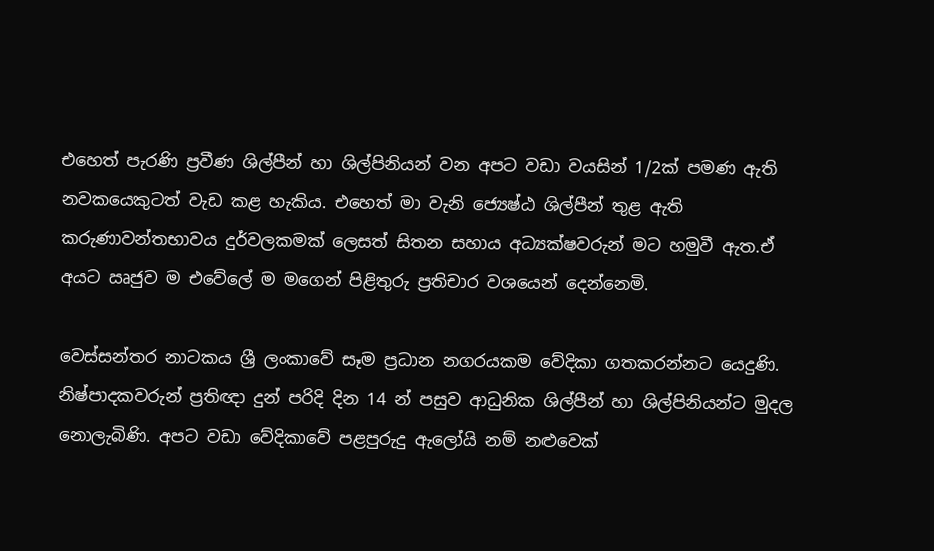එහෙත් පැරණි ප්‍රවීණ ශිල්පීන් හා ශිල්පිනියන් වන අපට වඩා වයසින් 1/2ක් පමණ ඇති නවකයෙකුටත් වැඩ කළ හැකිය. එහෙත් මා වැනි ජ්‍යෙෂ්ඨ ශිල්පීන් තුළ ඇති කරුණාවන්තභාවය දුර්වලකමක් ලෙසත් සිතන සහාය අධ්‍යක්ෂවරුන් මට හමුවී ඇත.ඒ අයට ඍජුව ම එවේලේ ම මගෙන් පිළිතුරු ප්‍රතිචාර වශයෙන් දෙන්නෙමි.

වෙස්සන්තර නාටකය ශ්‍රී ලංකාවේ සෑම ප්‍රධාන නගරයකම වේදිකා ගතකරන්නට යෙදුණි. නිෂ්පාදකවරුන් ප්‍රතිඥා දුන් පරිදි දින 14 න් පසුව ආධුනික ශිල්පීන් හා ශිල්පිනියන්ට මුදල නොලැබිණි. අපට වඩා වේදිකාවේ පළපුරුදු ඇලෝයි නම් නළුවෙක්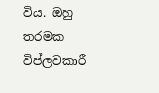විය. ඔහු තරමක විප්ලවකාරී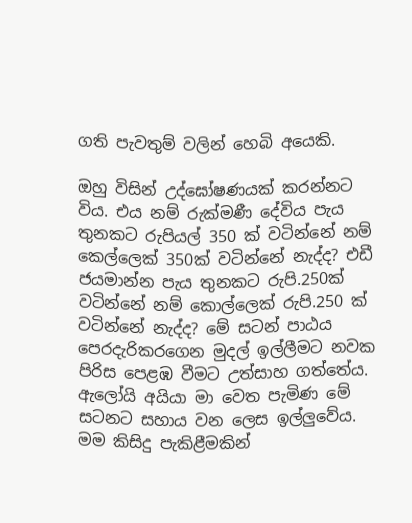ගති පැවතුම් වලින් හෙබි ‍අයෙකි.

ඔහු විසින් උද්ඝෝෂණයක් කරන්නට විය. එය නම් රුක්මණී දේවිය පැය තුනකට රුපියල් 350 ක් වටින්නේ නම් කෙල්ලෙක් 350ක් වටින්නේ නැද්ද? එඩී ජයමාන්න පැය තුනකට රුපි.250ක් වටින්නේ නම් කොල්ලෙක් රුපි.250 ක් වටින්නේ නැද්ද? මේ සටන් පාඨය පෙරදැරිකරගෙන මුදල් ඉල්ලීමට නවක පිරිස පෙළඹ වීමට උත්සාහ ගත්තේය. ඇලෝයි අයියා මා වෙත පැමිණ මේ සටනට සහාය වන ලෙස ඉල්ලුවේය. මම කිසිදු පැකිළීමකින්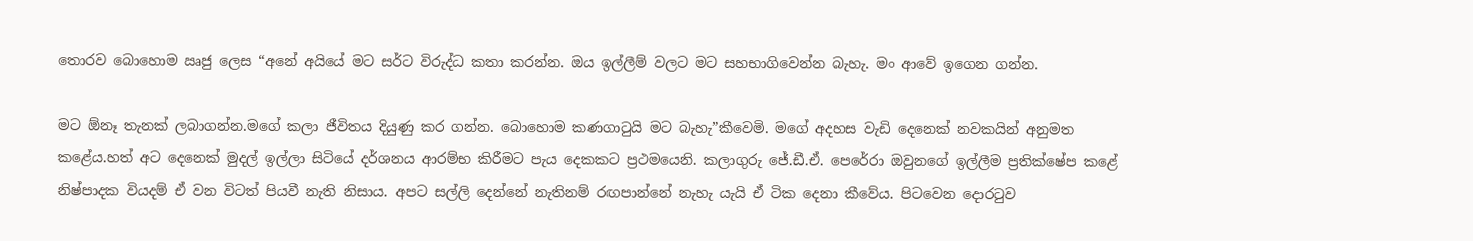තොරව බොහොම ඍජු ලෙස “අනේ අයියේ මට සර්ට විරුද්ධ කතා කරන්න. ඔය ඉල්ලීම් වලට මට සහභාගි‍වෙන්න බැහැ. මං ආවේ ඉගෙන ගන්න.

මට ඕනෑ තැනක් ලබාගන්න.මගේ කලා ජීවිතය දියුණු කර ගන්න. බොහොම කණගාටුයි මට බැහැ”කීවෙමි. මගේ අදහස වැඩි දෙනෙක් නවකයින් අනුමත කළේය.හත් අට දෙනෙක් මුදල් ඉල්ලා සිටි‍යේ දර්ශනය ආරම්භ කිරීමට පැය දෙකකට ප්‍රථමයෙනි. කලාගුරු ජේ.ඩී.ඒ. පෙරේරා ඔවුනගේ ඉල්ලීම ප්‍රතික්ෂේප කළේ නිෂ්පාදක වියදම් ඒ වන විටත් පියවී නැති නිසාය. අපට සල්ලි දෙන්නේ නැතිනම් රඟපාන්නේ නැහැ යැයි ඒ ටික දෙනා කීවේය. පිටවෙන දොරටුව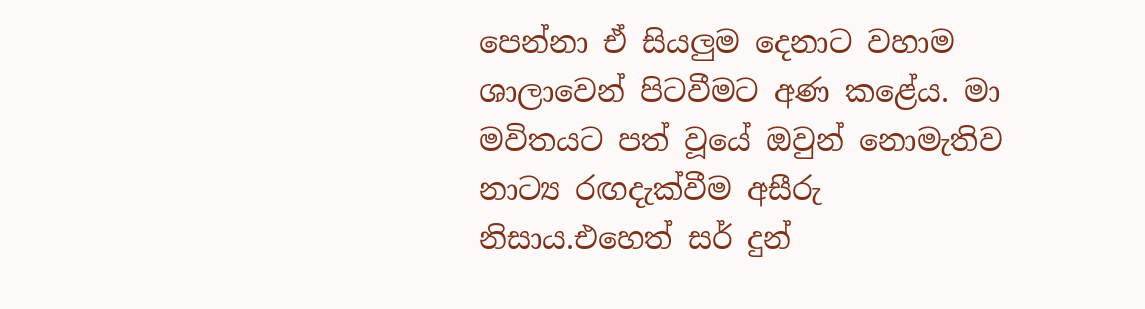පෙන්නා ඒ සියලුම දෙනාට වහාම ශාලාවෙන් පිටවීමට අණ කළේය. මා මවිතයට පත් වූ‍යේ ඔවුන් නොමැතිව නාට්‍ය රඟදැක්වීම අසීරු නිසාය.එහෙත් සර් දුන්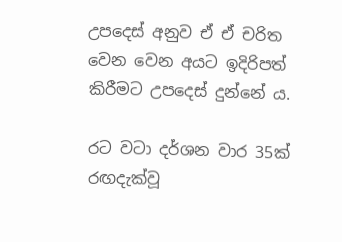උපදෙස් අනුව ඒ ඒ චරිත වෙන වෙන අයට ඉදිරිපත් කිරීමට උපදෙස් දුන්නේ ය.

රට වටා දර්ශන වාර 35ක් රඟදැක්වූ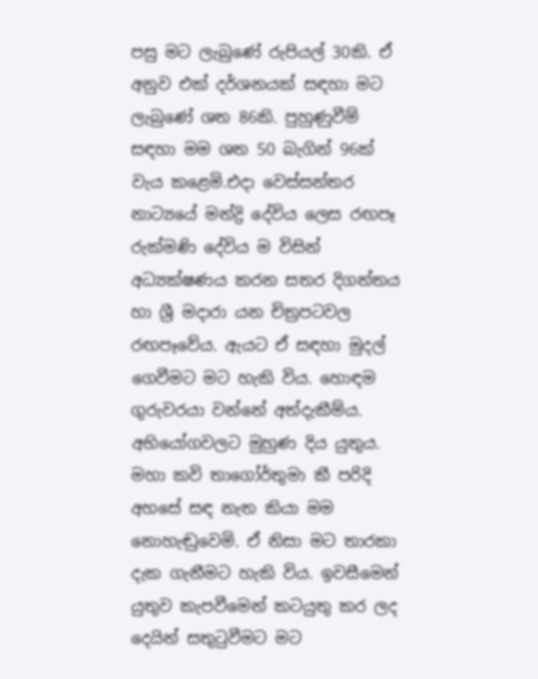පසු මට ලැබුණේ රුපියල් 30කි. ඒ අනුව එක් දර්ශනයක් සඳහා මට ලැබුණේ ශත 86කි. පුහුණුවීම් සඳහා මම ශත 50 බැගින් 96ක් වැය කළෙමි.එදා වෙස්සන්තර නාට්‍යයේ මන්ද්‍රි දේවිය ලෙස රඟපෑ රුක්මණි දේවිය ම විසින් අධ්‍යක්ෂණය කරන සතර දිගන්තය හා ශ්‍රී මදාරා යන චිත්‍රපටවල රඟපෑවේය. ඇයට ඒ සඳහා මුදල් ගෙවීමට මට හැකි විය. හොඳම ගුරුවරයා වන්නේ අත්දැකීම්ය. අභියෝගවලට මුහුණ දිය යුතුය. මහා කවි තාගෝර්තුමා කී පරිදි අහසේ සඳ නැත කියා මම නොහැඬුවෙමි. ඒ නිසා මට තාරකා දැක ගැනීමට හැකි විය. ඉවසීමෙන් යුතුව කැපවීමෙන් කටයුතු කර ලද දෙයින් සතුටුවීමට මට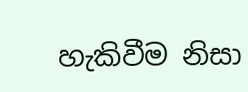හැකිවීම නිසා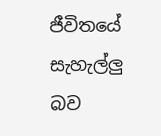ජීවිතයේ සැහැල්ලු බව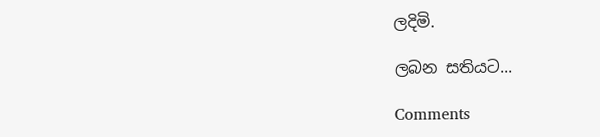ලදිමි.

ලබන සතියට...

Comments